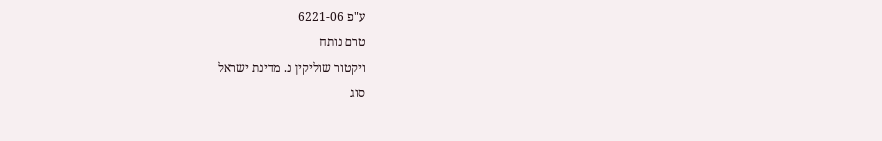ע"פ 6221-06
טרם נותח
ויקטור שוליקין נ. מדינת ישראל
סוג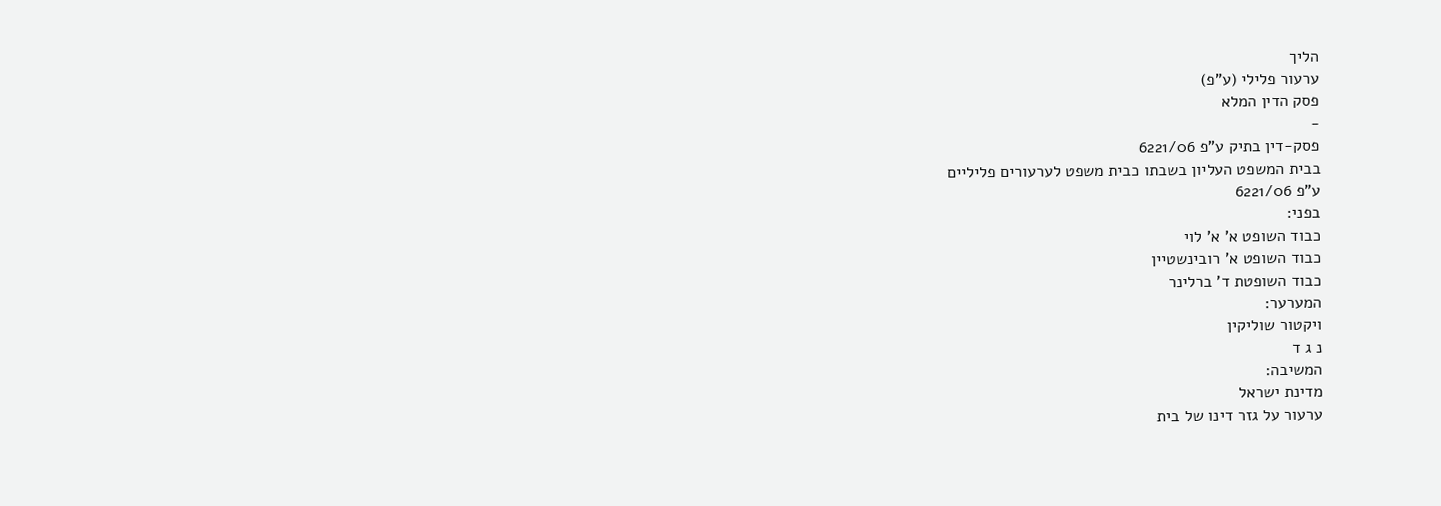הליך
ערעור פלילי (ע"פ)
פסק הדין המלא
-
פסק-דין בתיק ע"פ 6221/06
בבית המשפט העליון בשבתו כבית משפט לערעורים פליליים
ע"פ 6221/06
בפני:
כבוד השופט א' א' לוי
כבוד השופט א' רובינשטיין
כבוד השופטת ד' ברלינר
המערער:
ויקטור שוליקין
נ ג ד
המשיבה:
מדינת ישראל
ערעור על גזר דינו של בית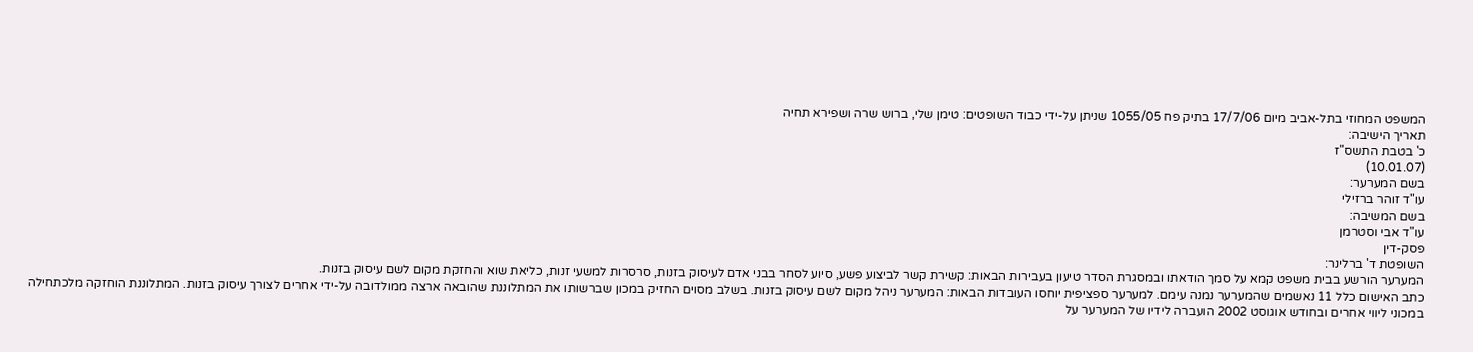המשפט המחוזי בתל-אביב מיום 17/7/06 בתיק פח 1055/05 שניתן על-ידי כבוד השופטים: טימן שלי, ברוש שרה ושפירא תחיה
תאריך הישיבה:
כ' בטבת התשס"ז
(10.01.07)
בשם המערער:
עו"ד זוהר ברזילי
בשם המשיבה:
עו"ד אבי וסטרמן
פסק-דין
השופטת ד' ברלינר:
המערער הורשע בבית משפט קמא על סמך הודאתו ובמסגרת הסדר טיעון בעבירות הבאות: קשירת קשר לביצוע פשע, סיוע לסחר בבני אדם לעיסוק בזנות, סרסרות למשעי זנות, כליאת שוא והחזקת מקום לשם עיסוק בזנות.
כתב האישום כלל 11 נאשמים שהמערער נמנה עימם. למערער ספציפית יוחסו העובדות הבאות: המערער ניהל מקום לשם עיסוק בזנות. בשלב מסוים החזיק במכון שברשותו את המתלוננת שהובאה ארצה ממולדובה על-ידי אחרים לצורך עיסוק בזנות. המתלוננת הוחזקה מלכתחילה במכוני ליווי אחרים ובחודש אוגוסט 2002 הועברה לידיו של המערער על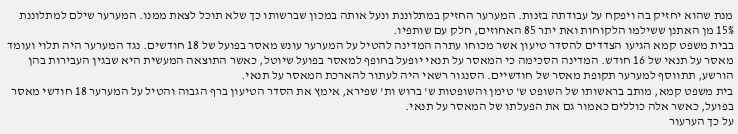מנת שהוא יחזיק בה ויפקח על עבודתה בזנות. המערער החזיק במתלוננת ונעל אותה במכון שברשותו כך שלא תוכל לצאת ממנו. המערער שילם למתלוננת 15% מן האתנן ששילמו הלקוחות ואת יתר 85 האחוזים, חלק עם שותפיו.
בבית משפט קמא הגיעו הצדדים להסדר טיעון אשר מכוחו עתרה המדינה להטיל על המערער עונש מאסר בפועל של 18 חודשים. נגד המערער היה תלוי ועומד מאסר על תנאי של 16 חודש. המדינה הסכימה כי המאסר על תנאי יופעל בחופף למאסר בפועל שיוטל, כאשר התוצאה המעשית היא שבגין העבירות בהן הורשע, תתווסף למערער תקופת מאסר של חודשיים. הסנגור רשאי היה לעתור להארכת המאסר על תנאי.
בית משפט קמא, מותב בראשותו של השופט ש' טימן והשופטות ש' ברוש ות' שפירא, אימץ את הסדר הטיעון ברף הגבוה והטיל על המערער 18 חודשי מאסר בפועל, כאשר אלה כוללים כאמור גם את הפעלתו של המאסר על תנאי.
על כך הערעור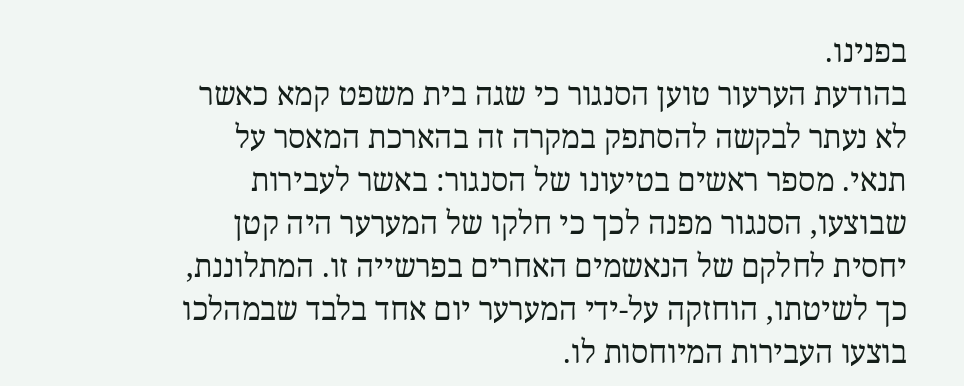בפנינו.
בהודעת הערעור טוען הסנגור כי שגה בית משפט קמא כאשר לא נעתר לבקשה להסתפק במקרה זה בהארכת המאסר על תנאי. מספר ראשים בטיעונו של הסנגור: באשר לעבירות שבוצעו, הסנגור מפנה לכך כי חלקו של המערער היה קטן יחסית לחלקם של הנאשמים האחרים בפרשייה זו. המתלוננת, כך לשיטתו, הוחזקה על-ידי המערער יום אחד בלבד שבמהלכו בוצעו העבירות המיוחסות לו.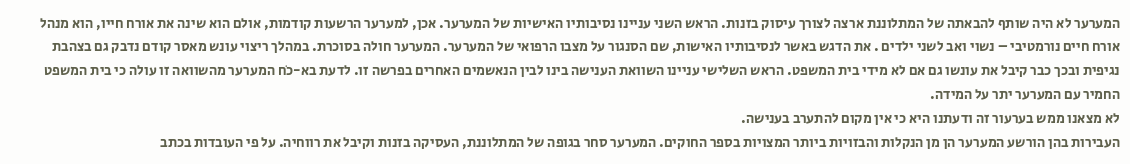המערער לא היה שותף להבאתה של המתלוננת ארצה לצורך עיסוק בזנות. הראש השני עניינו נסיבותיו האישיות של המערער. אכן, למערער הרשעות קודמות, אולם הוא שינה את אורח חייו, הוא מנהל אורח חיים נורמטיבי – נשוי ואב לשני ילדים . את הדגש באשר לנסיבותיו האישות, שם הסנגור על מצבו הרפואי של המערער. המערער חולה בסוכרת. במהלך ריצוי עונש מאסר קודם נדבק גם בצהבת נגיפית ובכך כבר קיבל את עונשו גם אם לא מידי בית המשפט. הראש השלישי עניינו השוואת הענישה בינו לבין הנאשמים האחרים בפרשה זו. לדעת בא-כֹח המערער מהשוואה זו עולה כי בית המשפט החמיר עם המערער יתר על המידה.
לא מצאנו ממש בערעור זה ודעתנו היא כי אין מקום להתערב בענישה.
העבירות בהן הורשע המערער הן מן הנקלות והבזויות ביותר המצויות בספר החוקים. המערער סחר בגופה של המתלוננת, העסיקה בזנות וקיבל את רווחיה. על פי העובדות בכתב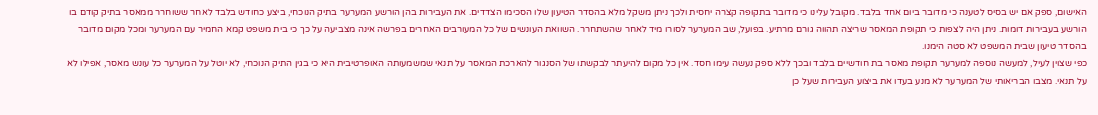האישום, ספק אם יש בסיס לטענה כי מדובר ביום אחד בלבד. מקובל עלינו כי מדובר בתקופה קצרה יחסית ולכך ניתן משקל מלא בהסדר הטיעון שלו הסכימו הצדדים. את העבירות בהן הורשע המערער בתיק הנוכחי, ביצע כחודש בלבד לאחר ששוחרר ממאסר בתיק קודם בו הורשע בעבירות דומות. ניתן היה לצפות כי תקופת המאסר שריצה תהווה גורם מרתיע. בפועל, שב המערער לסורו מיד לאחר שהשתחרר. השוואת העונשים של כל המעורבים האחרים בפרשה אינה מצביעה על כך כי בית משפט קמא החמיר עם המערער ומכל מקום מדובר בהסדר טיעון שבית המשפט לא סטה הימנו.
כפי שצוין לעיל, למעשה נוספה למערער תקופת מאסר בת חודשיים בלבד ובכך ללא ספק נעשה עימו חסד. אין כל מקום להיעתר לבקשתו של הסנגור להארכת המאסר על תנאי שמשמעותה האופרטיבית היא כי בגין התיק הנוכחי, לא יוטל על המערער כל עונש מאסר, אפילו לא על תנאי. מצבו הבריאותי של המערער לא מנע בעדו את ביצוע העבירות שעל כן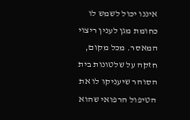איננו יכול לשמש לו כחומת מגן לענין ריצוי המאסר. מכל מקום, חזקה על שלטונות בית הסוהר שיעניקו לו את הטיפול הרפואי שהוא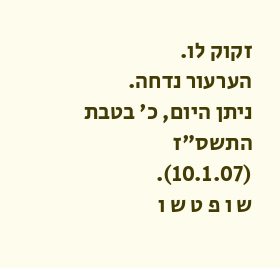זקוק לו.
הערעור נדחה.
ניתן היום, כ' בטבת התשס"ז (10.1.07).
ש ו פ ט ש ו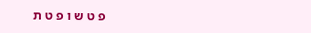פ ט ש ו פ ט ת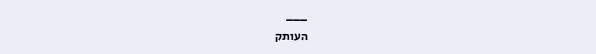___
העותק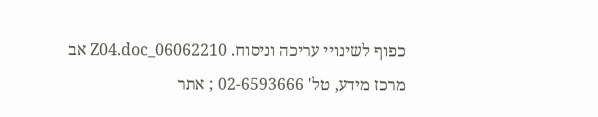כפוף לשינויי עריכה וניסוח. 06062210_Z04.doc אב
מרכז מידע, טל' 02-6593666 ; אתר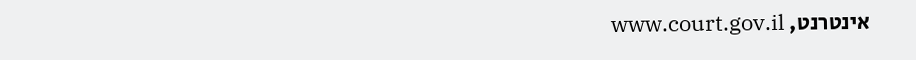אינטרנט, www.court.gov.il